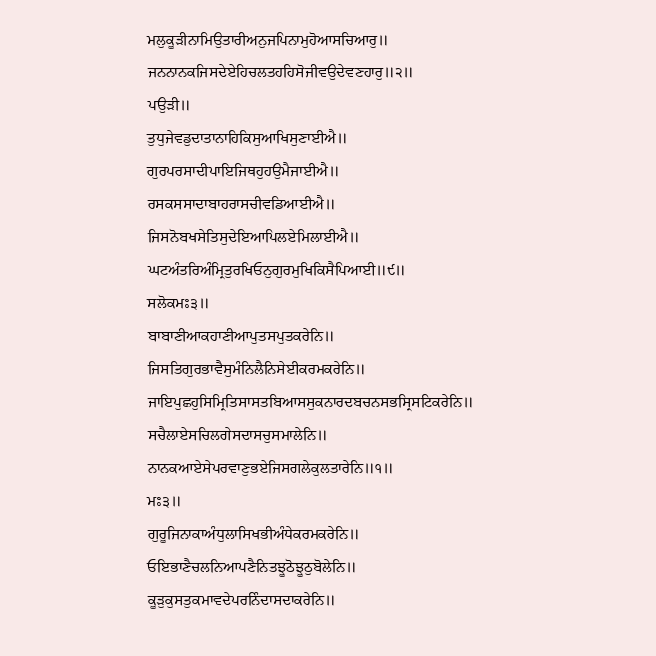ਮਲੁਕੂੜੀਨਾਮਿਉਤਾਰੀਅਨੁਜਪਿਨਾਮੁਹੋਆਸਚਿਆਰੁ॥
ਜਨਨਾਨਕਜਿਸਦੇਏਹਿਚਲਤਹਹਿਸੋਜੀਵਉਦੇਵਣਹਾਰੁ॥੨॥
ਪਉੜੀ॥
ਤੁਧੁਜੇਵਡੁਦਾਤਾਨਾਹਿਕਿਸੁਆਖਿਸੁਣਾਈਐ॥
ਗੁਰਪਰਸਾਦੀਪਾਇਜਿਥਹੁਹਉਮੈਜਾਈਐ॥
ਰਸਕਸਸਾਦਾਬਾਹਰਾਸਚੀਵਡਿਆਈਐ॥
ਜਿਸਨੋਬਖਸੇਤਿਸੁਦੇਇਆਪਿਲਏਮਿਲਾਈਐ॥
ਘਟਅੰਤਰਿਅੰਮ੍ਰਿਤੁਰਖਿਓਨੁਗੁਰਮੁਖਿਕਿਸੈਪਿਆਈ॥੯॥
ਸਲੋਕਮਃ੩॥
ਬਾਬਾਣੀਆਕਹਾਣੀਆਪੁਤਸਪੁਤਕਰੇਨਿ॥
ਜਿਸਤਿਗੁਰਭਾਵੈਸੁਮੰਨਿਲੈਨਿਸੇਈਕਰਮਕਰੇਨਿ॥
ਜਾਇਪੁਛਹੁਸਿਮ੍ਰਿਤਿਸਾਸਤਬਿਆਸਸੁਕਨਾਰਦਬਚਨਸਭਸ੍ਰਿਸਟਿਕਰੇਨਿ॥
ਸਚੈਲਾਏਸਚਿਲਗੇਸਦਾਸਚੁਸਮਾਲੇਨਿ॥
ਨਾਨਕਆਏਸੇਪਰਵਾਣੁਭਏਜਿਸਗਲੇਕੁਲਤਾਰੇਨਿ॥੧॥
ਮਃ੩॥
ਗੁਰੂਜਿਨਾਕਾਅੰਧੁਲਾਸਿਖਭੀਅੰਧੇਕਰਮਕਰੇਨਿ॥
ਓਇਭਾਣੈਚਲਨਿਆਪਣੈਨਿਤਝੂਠੋਝੂਠੁਬੋਲੇਨਿ॥
ਕੂੜੁਕੁਸਤੁਕਮਾਵਦੇਪਰਨਿੰਦਾਸਦਾਕਰੇਨਿ॥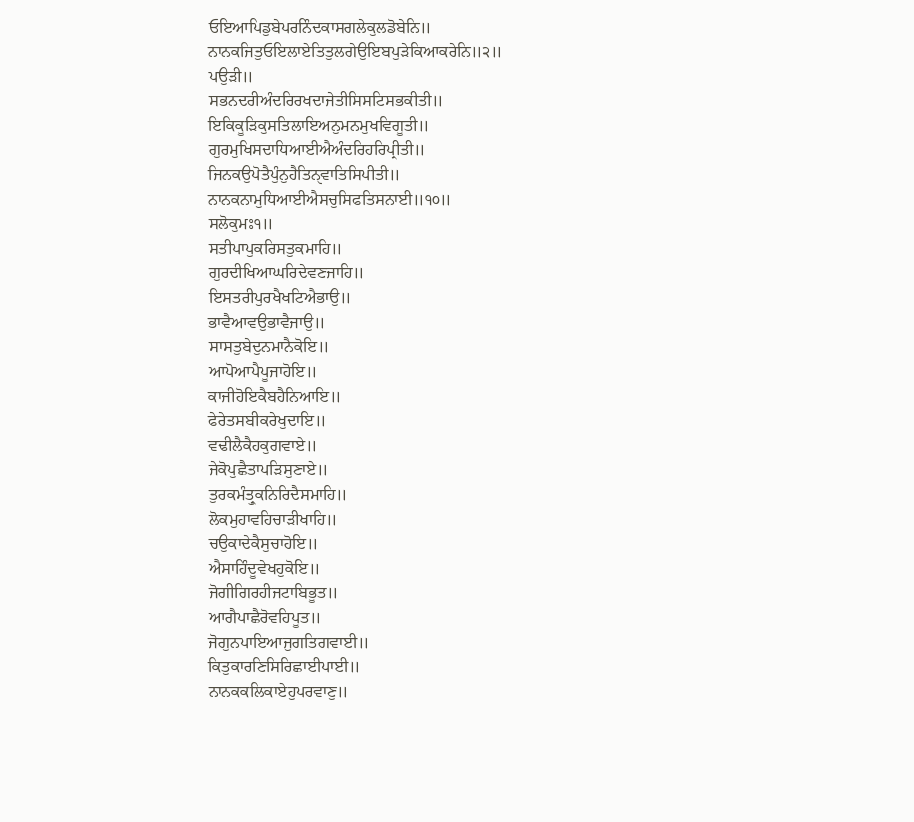ਓਇਆਪਿਡੁਬੇਪਰਨਿੰਦਕਾਸਗਲੇਕੁਲਡੋਬੇਨਿ॥
ਨਾਨਕਜਿਤੁਓਇਲਾਏਤਿਤੁਲਗੇਉਇਬਪੁੜੇਕਿਆਕਰੇਨਿ॥੨॥
ਪਉੜੀ॥
ਸਭਨਦਰੀਅੰਦਰਿਰਖਦਾਜੇਤੀਸਿਸਟਿਸਭਕੀਤੀ॥
ਇਕਿਕੂੜਿਕੁਸਤਿਲਾਇਅਨੁਮਨਮੁਖਵਿਗੂਤੀ॥
ਗੁਰਮੁਖਿਸਦਾਧਿਆਈਐਅੰਦਰਿਹਰਿਪ੍ਰੀਤੀ॥
ਜਿਨਕਉਪੋਤੈਪੁੰਨੁਹੈਤਿਨੑਵਾਤਿਸਿਪੀਤੀ॥
ਨਾਨਕਨਾਮੁਧਿਆਈਐਸਚੁਸਿਫਤਿਸਨਾਈ॥੧੦॥
ਸਲੋਕੁਮਃ੧॥
ਸਤੀਪਾਪੁਕਰਿਸਤੁਕਮਾਹਿ॥
ਗੁਰਦੀਖਿਆਘਰਿਦੇਵਣਜਾਹਿ॥
ਇਸਤਰੀਪੁਰਖੈਖਟਿਐਭਾਉ॥
ਭਾਵੈਆਵਉਭਾਵੈਜਾਉ॥
ਸਾਸਤੁਬੇਦੁਨਮਾਨੈਕੋਇ॥
ਆਪੋਆਪੈਪੂਜਾਹੋਇ॥
ਕਾਜੀਹੋਇਕੈਬਹੈਨਿਆਇ॥
ਫੇਰੇਤਸਬੀਕਰੇਖੁਦਾਇ॥
ਵਢੀਲੈਕੈਹਕੁਗਵਾਏ॥
ਜੇਕੋਪੁਛੈਤਾਪੜਿਸੁਣਾਏ॥
ਤੁਰਕਮੰਤ੍ਰੁਕਨਿਰਿਦੈਸਮਾਹਿ॥
ਲੋਕਮੁਹਾਵਹਿਚਾੜੀਖਾਹਿ॥
ਚਉਕਾਦੇਕੈਸੁਚਾਹੋਇ॥
ਐਸਾਹਿੰਦੂਵੇਖਹੁਕੋਇ॥
ਜੋਗੀਗਿਰਹੀਜਟਾਬਿਭੂਤ॥
ਆਗੈਪਾਛੈਰੋਵਹਿਪੂਤ॥
ਜੋਗੁਨਪਾਇਆਜੁਗਤਿਗਵਾਈ॥
ਕਿਤੁਕਾਰਣਿਸਿਰਿਛਾਈਪਾਈ॥
ਨਾਨਕਕਲਿਕਾਏਹੁਪਰਵਾਣੁ॥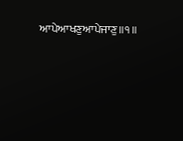ਆਪੇਆਖਣੁਆਪੇਜਾਣੁ॥੧॥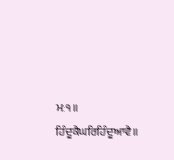ਮਃ੧॥
ਹਿੰਦੂਕੈਘਰਿਹਿੰਦੂਆਵੈ॥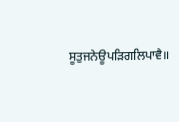ਸੂਤੁਜਨੇਊਪੜਿਗਲਿਪਾਵੈ॥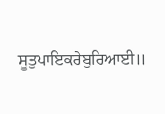ਸੂਤੁਪਾਇਕਰੇਬੁਰਿਆਈ॥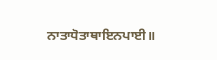ਨਾਤਾਧੋਤਾਥਾਇਨਪਾਈ॥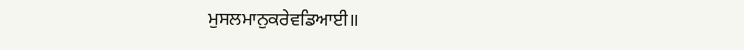ਮੁਸਲਮਾਨੁਕਰੇਵਡਿਆਈ॥